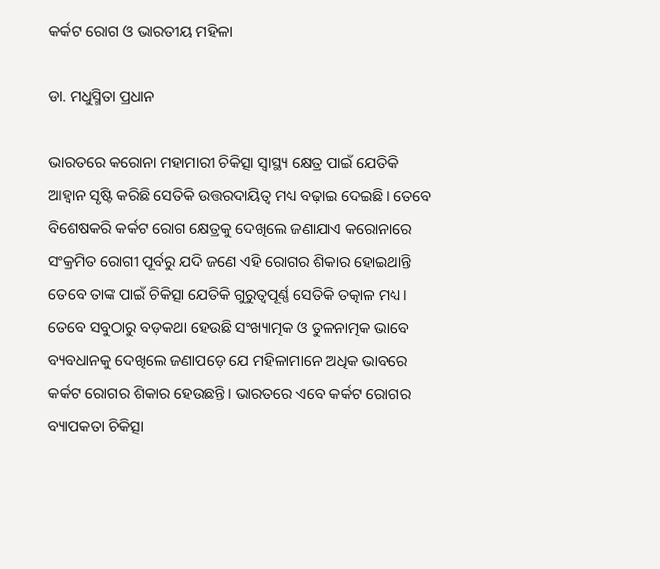କର୍କଟ ରୋଗ ଓ ଭାରତୀୟ ମହିଳା

ଡା. ମଧୁସ୍ମିତା ପ୍ରଧାନ

ଭାରତରେ କରୋନା ମହାମାରୀ ଚିକିତ୍ସା ସ୍ବାସ୍ଥ୍ୟ କ୍ଷେତ୍ର ପାଇଁ ଯେତିକି ଆହ୍ବାନ ସୃଷ୍ଟି କରିଛି ସେତିକି ଉତ୍ତରଦାୟିତ୍ୱ ମଧ୍ୟ ବଢ଼ାଇ ଦେଇଛି। ତେବେ ବିଶେଷକରି କର୍କଟ ରୋଗ କ୍ଷେତ୍ରକୁ ଦେଖିଲେ ଜଣାଯାଏ କରୋନାରେ ସଂକ୍ରମିତ ରୋଗୀ ପୂର୍ବରୁ ଯଦି ଜଣେ ଏହି ରୋଗର ଶିକାର ହୋଇଥାନ୍ତି ତେବେ ତାଙ୍କ ପାଇଁ ଚିକିତ୍ସା ଯେତିକି ଗୁରୁତ୍ୱପୂର୍ଣ୍ଣ ସେତିକି ତତ୍କାଳ ମଧ୍ୟ। ତେବେ ସବୁଠାରୁ ବଡ଼କଥା ହେଉଛି ସଂଖ୍ୟାତ୍ମକ ଓ ତୁଳନାତ୍ମକ ଭାବେ ବ୍ୟବଧାନକୁ ଦେଖିଲେ ଜଣାପଡ଼େ ଯେ ମହିଳାମାନେ ଅଧିକ ଭାବରେ କର୍କଟ ରୋଗର ଶିକାର ହେଉଛନ୍ତି। ଭାରତରେ ଏବେ କର୍କଟ ରୋଗର ବ୍ୟାପକତା ଚିକିତ୍ସା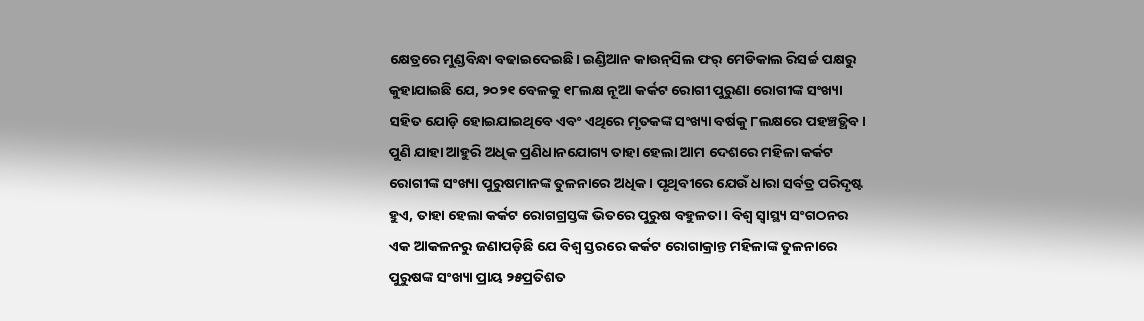କ୍ଷେତ୍ରରେ ମୁଣ୍ଡବିନ୍ଧା ବଢାଇଦେଇଛି। ଇଣ୍ଡିଆନ କାଉନ୍‌ସିଲ ଫର୍‌ ମେଡିକାଲ ରିସର୍ଚ୍ଚ ପକ୍ଷରୁ କୁହାଯାଇଛି ଯେ, ୨୦୨୧ ବେଳକୁ ୧୮ଲକ୍ଷ ନୂଆ କର୍କଟ ରୋଗୀ ପୁରୁଣା ରୋଗୀଙ୍କ ସଂଖ୍ୟା ସହିତ ଯୋଡ଼ି ହୋଇଯାଇଥିବେ ଏବଂ ଏଥିରେ ମୃତକଙ୍କ ସଂଖ୍ୟା ବର୍ଷକୁ ୮ଲକ୍ଷରେ ପହଞ୍ଚତ୍ଥିବ। ପୁଣି ଯାହା ଆହୁରି ଅଧିକ ପ୍ରଣିଧାନଯୋଗ୍ୟ ତାହା ହେଲା ଆମ ଦେଶରେ ମହିଳା କର୍କଟ ରୋଗୀଙ୍କ ସଂଖ୍ୟା ପୁରୁଷମାନଙ୍କ ତୁଳନାରେ ଅଧିକ। ପୃଥିବୀରେ ଯେଉଁ ଧାରା ସର୍ବତ୍ର ପରିଦୃଷ୍ଟ ହୁଏ, ତାହା ହେଲା କର୍କଟ ରୋଗଗ୍ରସ୍ତଙ୍କ ଭିତରେ ପୁରୁଷ ବହୁଳତା। ବିଶ୍ୱ ସ୍ବାସ୍ଥ୍ୟ ସଂଗଠନର ଏକ ଆକଳନରୁ ଜଣାପଡ଼ିଛି ଯେ ବିଶ୍ୱ ସ୍ତରରେ କର୍କଟ ରୋଗାକ୍ରାନ୍ତ ମହିଳାଙ୍କ ତୁଳନାରେ ପୁରୁଷଙ୍କ ସଂଖ୍ୟା ପ୍ରାୟ ୨୫ପ୍ରତିଶତ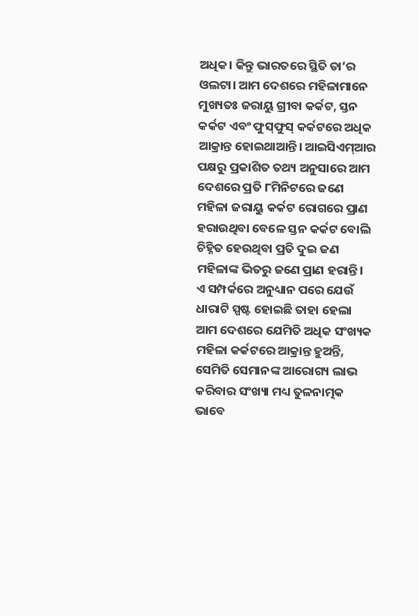ଅଧିକ। କିନ୍ତୁ ଭାରତରେ ସ୍ଥିତି ତା’ର ଓଲଟା। ଆମ ଦେଶରେ ମହିଳାମାନେ ମୁଖ୍ୟତଃ ଜରାୟୁ ଗ୍ରୀବା କର୍କଟ, ସ୍ତନ କର୍କଟ ଏବଂ ଫୁସ୍‌ଫୁସ୍‌ କର୍କଟରେ ଅଧିକ ଆକ୍ରାନ୍ତ ହୋଇଥାଆନ୍ତି। ଆଇସିଏମ୍‌ଆର ପକ୍ଷରୁ ପ୍ରକାଶିତ ତଥ୍ୟ ଅନୁସାରେ ଆମ ଦେଶରେ ପ୍ରତି ୮ମିନିଟରେ ଜଣେ ମହିଳା ଜରାୟୁ କର୍କଟ ରୋଗରେ ପ୍ରାଣ ହରାଉଥିବା ବେଳେ ସ୍ତନ କର୍କଟ ବୋଲି ଚିହ୍ନିତ ହେଉଥିବା ପ୍ରତି ଦୁଇ ଜଣ ମହିଳାଙ୍କ ଭିତରୁ ଜଣେ ପ୍ରାଣ ହରାନ୍ତି।
ଏ ସମ୍ପର୍କରେ ଅନୁଧ୍ୟାନ ପରେ ଯେଉଁ ଧାରାଟି ସ୍ପଷ୍ଟ ହୋଇଛି ତାହା ହେଲା ଆମ ଦେଶରେ ଯେମିତି ଅଧିକ ସଂଖ୍ୟକ ମହିଳା କର୍କଟରେ ଆକ୍ରାନ୍ତ ହୁଅନ୍ତି, ସେମିତି ସେମାନଙ୍କ ଆରୋଗ୍ୟ ଲାଭ କରିବାର ସଂଖ୍ୟା ମଧ୍ୟ ତୁଳନାତ୍ମକ ଭାବେ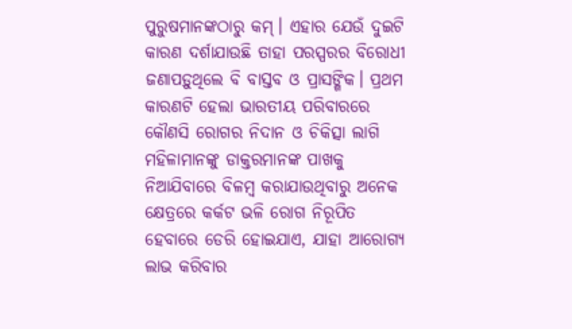ପୁରୁଷମାନଙ୍କଠାରୁ କମ୍‌। ଏହାର ଯେଉଁ ଦୁଇଟି କାରଣ ଦର୍ଶାଯାଉଛି ତାହା ପରସ୍ପରର ବିରୋଧୀ ଜଣାପଡ଼ୁଥିଲେ ବି ବାସ୍ତବ ଓ ପ୍ରାସଙ୍ଗିକ। ପ୍ରଥମ କାରଣଟି ହେଲା ଭାରତୀୟ ପରିବାରରେ କୌଣସି ରୋଗର ନିଦାନ ଓ ଚିକିତ୍ସା ଲାଗି ମହିଳାମାନଙ୍କୁ ଡାକ୍ତରମାନଙ୍କ ପାଖକୁ ନିଆଯିବାରେ ବିଳମ୍ବ କରାଯାଉଥିବାରୁ ଅନେକ କ୍ଷେତ୍ରରେ କର୍କଟ ଭଳି ରୋଗ ନିରୂପିତ ହେବାରେ ଡେରି ହୋଇଯାଏ, ଯାହା ଆରୋଗ୍ୟ ଲାଭ କରିବାର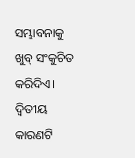ସମ୍ଭାବନାକୁ ଖୁବ୍‌ ସଂକୁଚିତ କରିଦିଏ। ଦ୍ୱିତୀୟ କାରଣଟି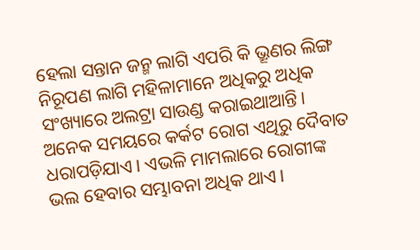ହେଲା ସନ୍ତାନ ଜନ୍ମ ଲାଗି ଏପରି କି ଭ୍ରୂଣର ଲିଙ୍ଗ ନିରୂପଣ ଲାଗି ମହିଳାମାନେ ଅଧିକରୁ ଅଧିକ ସଂଖ୍ୟାରେ ଅଲଟ୍ରା ସାଉଣ୍ଡ କରାଇଥାଆନ୍ତି। ଅନେକ ସମୟରେ କର୍କଟ ରୋଗ ଏଥିରୁ ଦୈବାତ ଧରାପଡ଼ିଯାଏ। ଏଭଳି ମାମଲାରେ ରୋଗୀଙ୍କ ଭଲ ହେବାର ସମ୍ଭାବନା ଅଧିକ ଥାଏ।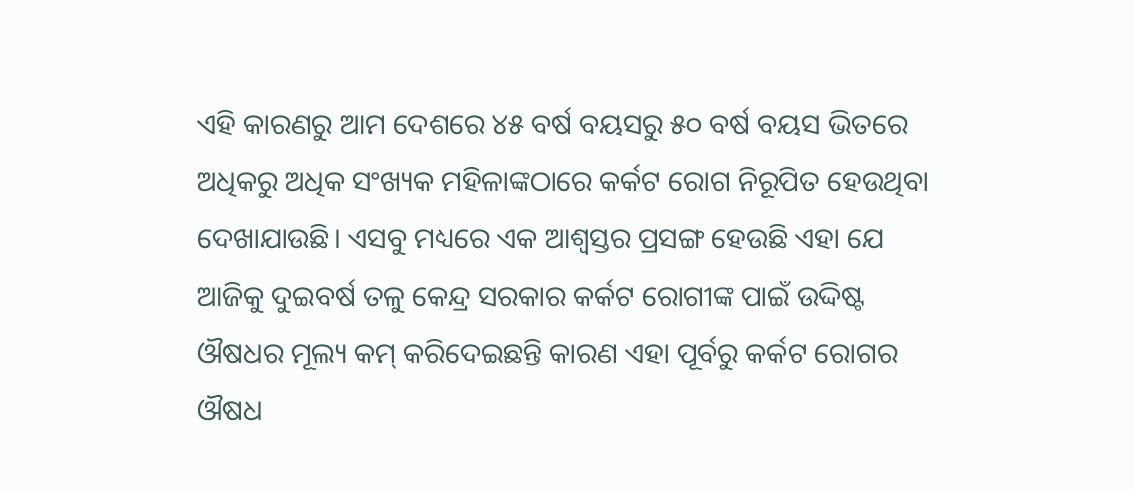ଏହି କାରଣରୁ ଆମ ଦେଶରେ ୪୫ ବର୍ଷ ବୟସରୁ ୫୦ ବର୍ଷ ବୟସ ଭିତରେ ଅଧିକରୁ ଅଧିକ ସଂଖ୍ୟକ ମହିଳାଙ୍କଠାରେ କର୍କଟ ରୋଗ ନିରୂପିତ ହେଉଥିବା ଦେଖାଯାଉଛି। ଏସବୁ ମଧ୍ୟରେ ଏକ ଆଶ୍ୱସ୍ତର ପ୍ରସଙ୍ଗ ହେଉଛି ଏହା ଯେ ଆଜିକୁ ଦୁଇବର୍ଷ ତଳୁ କେନ୍ଦ୍ର ସରକାର କର୍କଟ ରୋଗୀଙ୍କ ପାଇଁ ଉଦ୍ଦିଷ୍ଟ ଔଷଧର ମୂଲ୍ୟ କମ୍‌ କରିଦେଇଛନ୍ତି କାରଣ ଏହା ପୂର୍ବରୁ କର୍କଟ ରୋଗର ଔଷଧ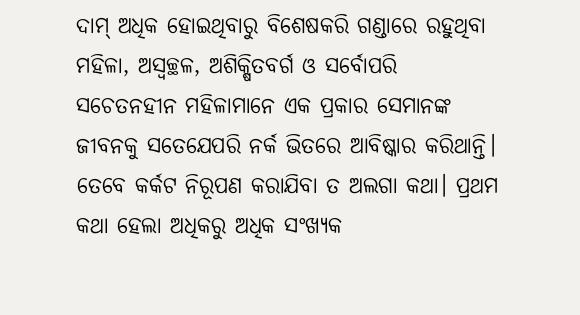ଦାମ୍‌ ଅଧିକ ହୋଇଥିବାରୁ ବିଶେଷକରି ଗଣ୍ଡାରେ ରହୁଥିବା ମହିଳା, ଅସ୍ବଚ୍ଛଳ, ଅଶିକ୍ଷିତବର୍ଗ ଓ ସର୍ବୋପରି ସଚେତନହୀନ ମହିଳାମାନେ ଏକ ପ୍ରକାର ସେମାନଙ୍କ ଜୀବନକୁ ସତେଯେପରି ନର୍କ ଭିତରେ ଆବିଷ୍କାର କରିଥାନ୍ତି। ତେବେ କର୍କଟ ନିରୂପଣ କରାଯିବା ତ ଅଲଗା କଥା। ପ୍ରଥମ କଥା ହେଲା ଅଧିକରୁ ଅଧିକ ସଂଖ୍ୟକ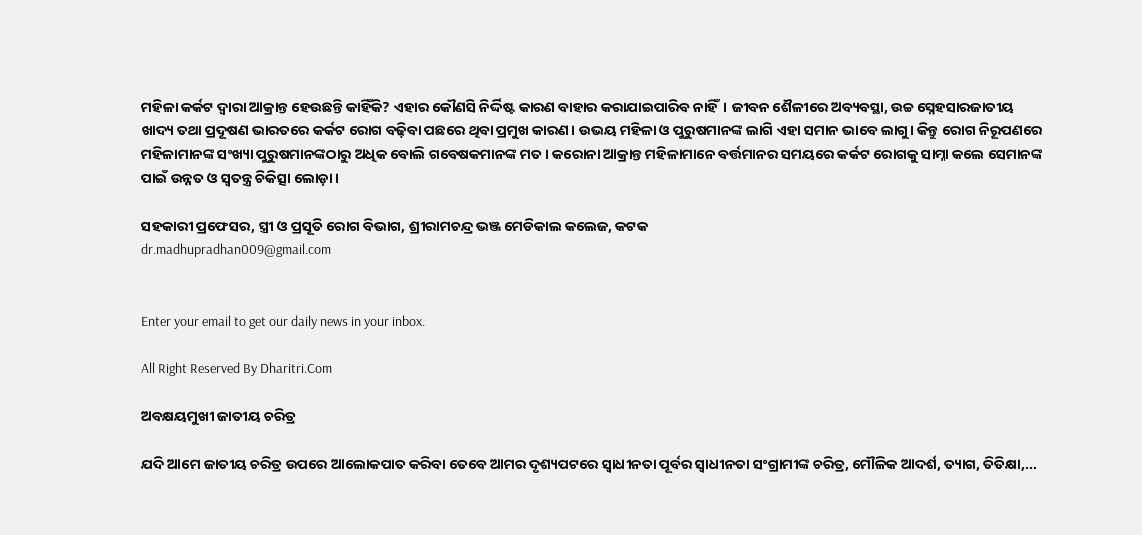ମହିଳା କର୍କଟ ଦ୍ୱାରା ଆକ୍ରାନ୍ତ ହେଉଛନ୍ତି କାହିଁକି? ଏହାର କୌଣସି ନିର୍ଦ୍ଦିଷ୍ଟ କାରଣ ବାହାର କରାଯାଇପାରିବ ନାହିଁ। ଜୀବନ ଶୈଳୀରେ ଅବ୍ୟବସ୍ଥା, ଉଚ୍ଚ ସ୍ନେହସାରଜାତୀୟ ଖାଦ୍ୟ ତଥା ପ୍ରଦୂଷଣ ଭାରତରେ କର୍କଟ ରୋଗ ବଢ଼ିବା ପଛରେ ଥିବା ପ୍ରମୁଖ କାରଣ। ଉଭୟ ମହିଳା ଓ ପୁରୁଷମାନଙ୍କ ଲାଗି ଏହା ସମାନ ଭାବେ ଲାଗୁ। କିନ୍ତୁ ରୋଗ ନିରୂପଣରେ ମହିଳାମାନଙ୍କ ସଂଖ୍ୟା ପୁରୁଷମାନଙ୍କଠାରୁ ଅଧିକ ବୋଲି ଗବେଷକମାନଙ୍କ ମତ। କରୋନା ଆକ୍ରାନ୍ତ ମହିଳାମାନେ ବର୍ତ୍ତମାନର ସମୟରେ କର୍କଟ ରୋଗକୁ ସାମ୍ନା କଲେ ସେମାନଙ୍କ ପାଇଁ ଉନ୍ନତ ଓ ସ୍ବତନ୍ତ୍ର ଚିକିତ୍ସା ଲୋଡ଼ା।

ସହକାରୀ ପ୍ରଫେସର, ସ୍ତ୍ରୀ ଓ ପ୍ରସୂତି ରୋଗ ବିଭାଗ, ଶ୍ରୀରାମଚନ୍ଦ୍ର ଭଞ୍ଜ ମେଡିକାଲ କଲେଜ, କଟକ
dr.madhupradhan009@gmail.com


Enter your email to get our daily news in your inbox.

All Right Reserved By Dharitri.Com

ଅବକ୍ଷୟମୁଖୀ ଜାତୀୟ ଚରିତ୍ର

ଯଦି ଆମେ ଜାତୀୟ ଚରିତ୍ର ଉପରେ ଆଲୋକପାତ କରିବା ତେବେ ଆମର ଦୃଶ୍ୟପଟରେ ସ୍ବାଧୀନତା ପୂର୍ବର ସ୍ବାଧୀନତା ସଂଗ୍ରାମୀଙ୍କ ଚରିତ୍ର, ମୌଳିକ ଆଦର୍ଶ, ତ୍ୟାଗ, ତିତିକ୍ଷା,...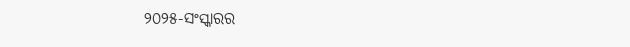୨୦୨୫-ସଂସ୍କାରର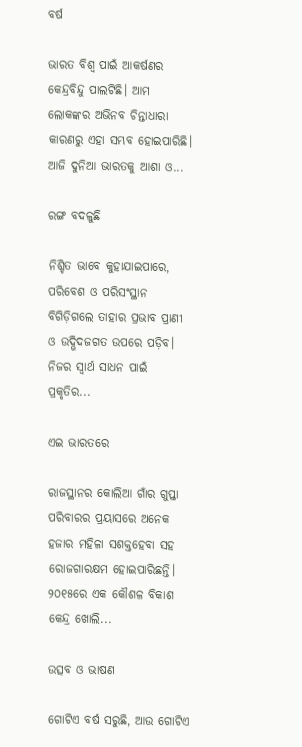ବର୍ଷ

ଭାରତ ବିଶ୍ୱ ପାଇଁ ଆକର୍ଷଣର କେନ୍ଦ୍ରବିନ୍ଦୁ ପାଲଟିଛି। ଆମ ଲୋକଙ୍କର ଅଭିନବ ଚିନ୍ତାଧାରା କାରଣରୁ ଏହା ସମ୍ଭବ ହୋଇପାରିଛି। ଆଜି ଦୁନିଆ ଭାରତକୁ ଆଶା ଓ...

ରଙ୍ଗ ବଦଳୁଛି

ନିଶ୍ଚିତ ଭାବେ କୁହାଯାଇପାରେ, ପରିବେଶ ଓ ପରିସଂସ୍ଥାନ ବିଗିଡ଼ିଗଲେ ତାହାର ପ୍ରଭାବ ପ୍ରାଣୀ ଓ ଉଦ୍ଭିଦଜଗତ ଉପରେ ପଡ଼ିବ। ନିଜର ସ୍ବାର୍ଥ ସାଧନ ପାଇଁ ପ୍ରକୃତିର...

ଏଇ ଭାରତରେ

ରାଜସ୍ଥାନର କୋଲିଆ ଗାଁର ଗୁପ୍ତା ପରିବାରର ପ୍ରୟାସରେ ଅନେକ ହଜାର ମହିଳା ସଶକ୍ତହେବା ସହ ରୋଜଗାରକ୍ଷମ ହୋଇପାରିଛନ୍ତି। ୨୦୧୫ରେ ଏକ କୌଶଳ ବିକାଶ କେନ୍ଦ୍ର ଖୋଲି...

ଉତ୍ସବ ଓ ଭାଷଣ

ଗୋଟିଏ ବର୍ଷ ସରୁଛି, ଆଉ ଗୋଟିଏ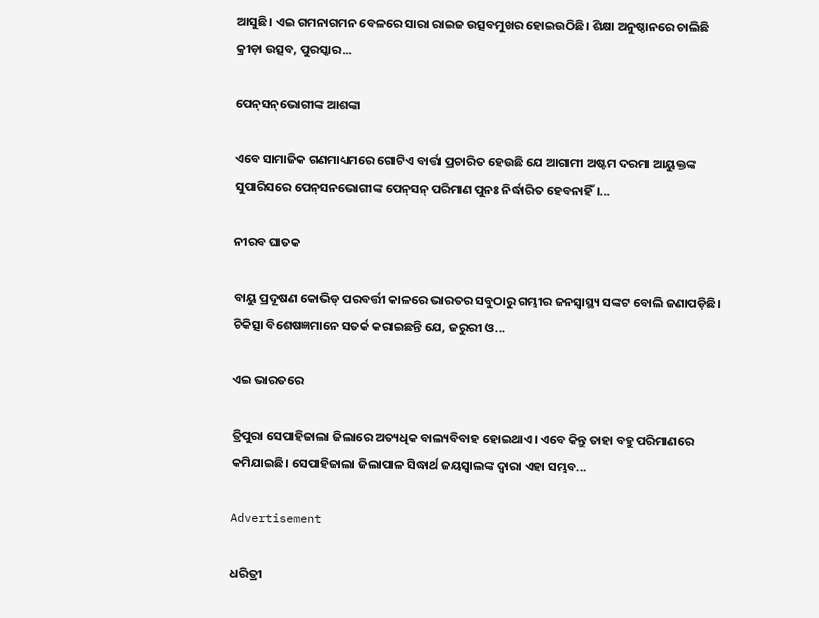ଆସୁଛି। ଏଇ ଗମନାଗମନ ବେଳରେ ସାରା ରାଇଜ ଉତ୍ସବମୁଖର ହୋଇଉଠିଛି। ଶିକ୍ଷା ଅନୁଷ୍ଠାନରେ ଚାଲିଛି କ୍ରୀଡ଼ା ଉତ୍ସବ, ପୁରସ୍କାର...

ପେନ୍‌ସନ୍‌ଭୋଗୀଙ୍କ ଆଶଙ୍କା

ଏବେ ସାମାଜିକ ଗଣମାଧ୍ୟମରେ ଗୋଟିଏ ବାର୍ତ୍ତା ପ୍ରଚାରିତ ହେଉଛି ଯେ ଆଗାମୀ ଅଷ୍ଟମ ଦରମା ଆୟୁକ୍ତଙ୍କ ସୁପାରିସରେ ପେନ୍‌ସନଭୋଗୀଙ୍କ ପେନ୍‌ସନ୍‌ ପରିମାଣ ପୁନଃ ନିର୍ଦ୍ଧାରିତ ହେବନାହିଁ।...

ନୀରବ ଘାତକ

ବାୟୁ ପ୍ରଦୂଷଣ କୋଭିଡ୍‌ ପରବର୍ତ୍ତୀ କାଳରେ ଭାରତର ସବୁଠାରୁ ଗମ୍ଭୀର ଜନସ୍ବାସ୍ଥ୍ୟ ସଙ୍କଟ ବୋଲି ଜଣାପଡ଼ିଛି। ଚିକିତ୍ସା ବିଶେଷଜ୍ଞମାନେ ସତର୍କ କରାଇଛନ୍ତି ଯେ, ଜରୁରୀ ଓ...

ଏଇ ଭାରତରେ

ତ୍ରିପୁରା ସେପାହିଜାଲା ଜିଲାରେ ଅତ୍ୟଧିକ ବାଲ୍ୟବିବାହ ହୋଇଥାଏ। ଏବେ କିନ୍ତୁ ତାହା ବହୁ ପରିମାଣରେ କମିଯାଇଛି। ସେପାହିଜାଲା ଜିଲାପାଳ ସିଦ୍ଧାର୍ଥ ଜୟସ୍ବାଲଙ୍କ ଦ୍ୱାରା ଏହା ସମ୍ଭବ...

Advertisement

ଧରିତ୍ରୀ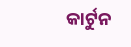କାର୍ଟୁନ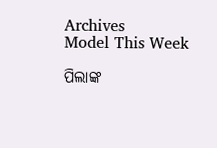Archives
Model This Week

ପିଲାଙ୍କ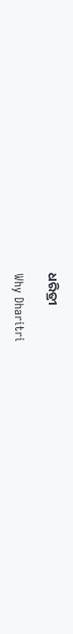ଧରିତ୍ରୀ

Why Dharitri